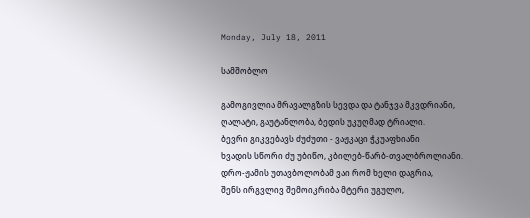Monday, July 18, 2011

სამშობლო

გამოგივლია მრავალგზის სევდა და ტანჯვა მკვდრიანი,
ღალატი, გაუტანლობა, ბედის უკუღმად ტრიალი.
ბევრი გიკვებავს ძუძუთი - ვაჟკაცი ჭკუაფხიანი
ხვადის სწორი ძუ უბიწო, კბილებ-წარბ-თვალბროლიანი.
დრო-ჟამის უთავბოლობამ ვაი რომ ხელი დაგრია,
შენს ირგვლივ შემოიკრიბა მტერი უგულო,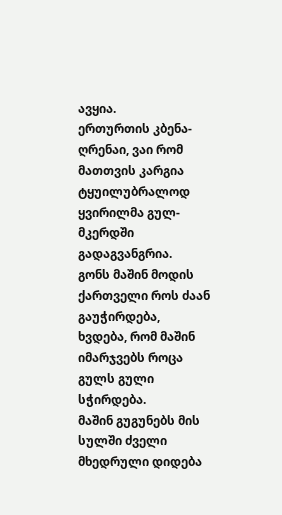ავყია.
ერთურთის კბენა-ღრენაი, ვაი რომ მათთვის კარგია
ტყუილუბრალოდ ყვირილმა გულ-მკერდში გადაგვანგრია.
გონს მაშინ მოდის ქართველი როს ძაან გაუჭირდება,
ხვდება, რომ მაშინ იმარჯვებს როცა გულს გული სჭირდება.
მაშინ გუგუნებს მის სულში ძველი მხედრული დიდება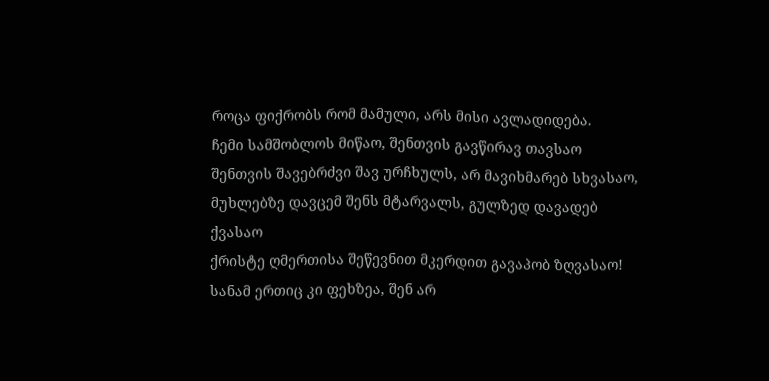როცა ფიქრობს რომ მამული, არს მისი ავლადიდება.
ჩემი სამშობლოს მიწაო, შენთვის გავწირავ თავსაო
შენთვის შავებრძვი შავ ურჩხულს, არ მავიხმარებ სხვასაო,
მუხლებზე დავცემ შენს მტარვალს, გულზედ დავადებ ქვასაო
ქრისტე ღმერთისა შეწევნით მკერდით გავაპობ ზღვასაო!
სანამ ერთიც კი ფეხზეა, შენ არ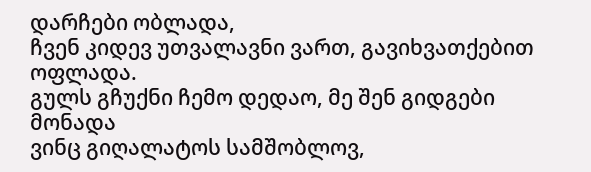დარჩები ობლადა,
ჩვენ კიდევ უთვალავნი ვართ, გავიხვათქებით ოფლადა.
გულს გჩუქნი ჩემო დედაო, მე შენ გიდგები მონადა
ვინც გიღალატოს სამშობლოვ,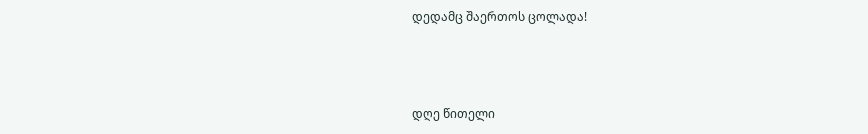დედამც შაერთოს ცოლადა!



დღე წითელი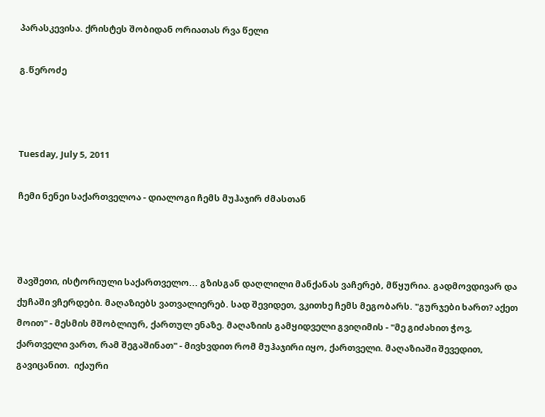პარასკევისა. ქრისტეს შობიდან ორიათას რვა წელი

გ.წეროძე



Tuesday, July 5, 2011

ჩემი ნენეი საქართველოა - დიალოგი ჩემს მუჰაჯირ ძმასთან



შავშეთი, ისტორიული საქართველო... გზისგან დაღლილი მანქანას ვაჩერებ, მწყურია. გადმოვდივარ და ქუჩაში ვჩერდები. მაღაზიებს ვათვალიერებ. სად შევიდეთ, ვკითხე ჩემს მეგობარს. "გურჯები ხართ? აქეთ მოით" - მესმის მშობლიურ, ქართულ ენაზე. მაღაზიის გამყიდველი გვიღიმის - "მე გიძახით ჭოვ, ქართველი ვართ, რამ შეგაშინათ" - მივხვდით რომ მუჰაჯირი იყო, ქართველი. მაღაზიაში შევედით, გავიცანით.  იქაური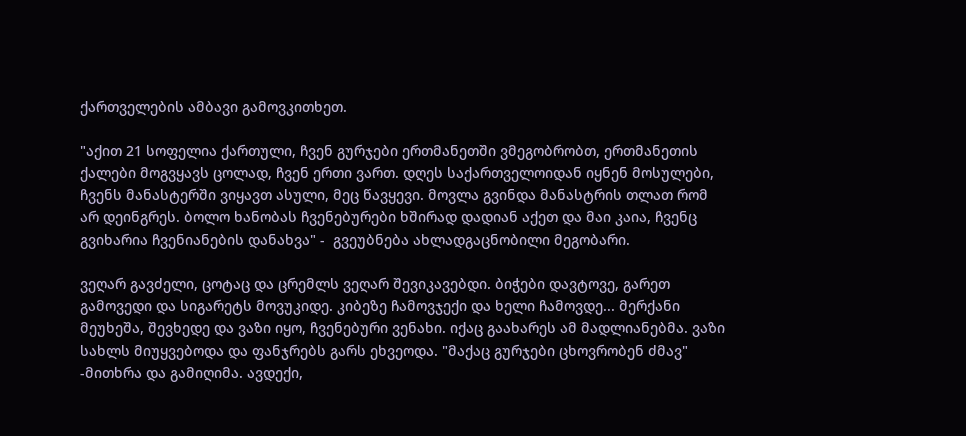ქართველების ამბავი გამოვკითხეთ.

"აქით 21 სოფელია ქართული, ჩვენ გურჯები ერთმანეთში ვმეგობრობთ, ერთმანეთის ქალები მოგვყავს ცოლად, ჩვენ ერთი ვართ. დღეს საქართველოიდან იყნენ მოსულები, ჩვენს მანასტერში ვიყავთ ასული, მეც წავყევი. მოვლა გვინდა მანასტრის თლათ რომ არ დეინგრეს. ბოლო ხანობას ჩვენებურები ხშირად დადიან აქეთ და მაი კაია, ჩვენც გვიხარია ჩვენიანების დანახვა" -  გვეუბნება ახლადგაცნობილი მეგობარი.

ვეღარ გავძელი, ცოტაც და ცრემლს ვეღარ შევიკავებდი. ბიჭები დავტოვე, გარეთ გამოვედი და სიგარეტს მოვუკიდე. კიბეზე ჩამოვჯექი და ხელი ჩამოვდე... მერქანი მეუხეშა, შევხედე და ვაზი იყო, ჩვენებური ვენახი. იქაც გაახარეს ამ მადლიანებმა. ვაზი სახლს მიუყვებოდა და ფანჯრებს გარს ეხვეოდა. "მაქაც გურჯები ცხოვრობენ ძმავ" -მითხრა და გამიღიმა. ავდექი,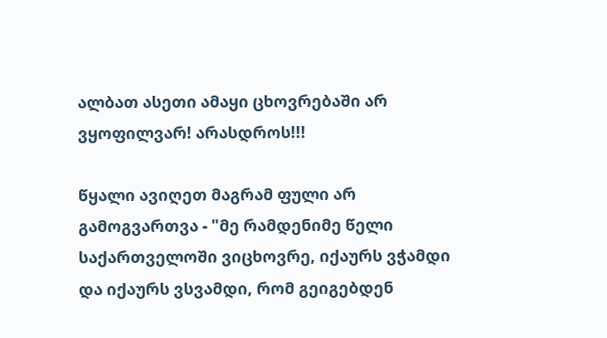ალბათ ასეთი ამაყი ცხოვრებაში არ ვყოფილვარ! არასდროს!!!

წყალი ავიღეთ მაგრამ ფული არ გამოგვართვა - "მე რამდენიმე წელი საქართველოში ვიცხოვრე, იქაურს ვჭამდი და იქაურს ვსვამდი, რომ გეიგებდენ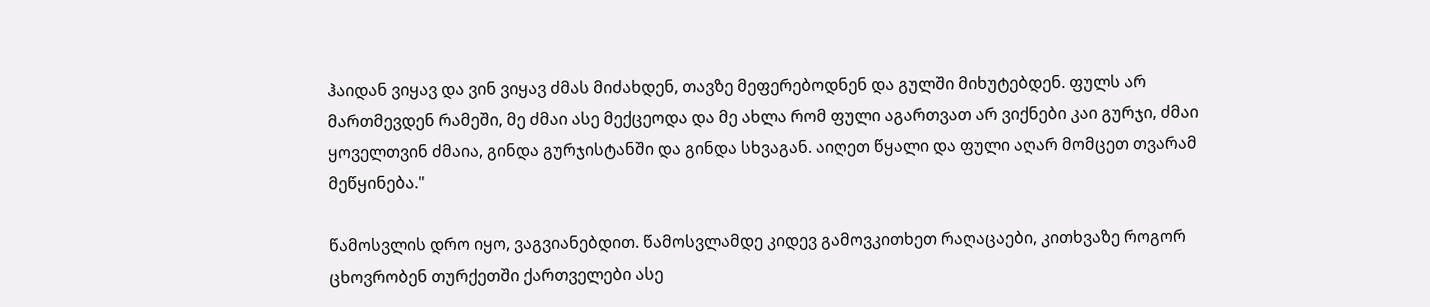ჰაიდან ვიყავ და ვინ ვიყავ ძმას მიძახდენ, თავზე მეფერებოდნენ და გულში მიხუტებდენ. ფულს არ მართმევდენ რამეში, მე ძმაი ასე მექცეოდა და მე ახლა რომ ფული აგართვათ არ ვიქნები კაი გურჯი, ძმაი ყოველთვინ ძმაია, გინდა გურჯისტანში და გინდა სხვაგან. აიღეთ წყალი და ფული აღარ მომცეთ თვარამ მეწყინება."

წამოსვლის დრო იყო, ვაგვიანებდით. წამოსვლამდე კიდევ გამოვკითხეთ რაღაცაები, კითხვაზე როგორ ცხოვრობენ თურქეთში ქართველები ასე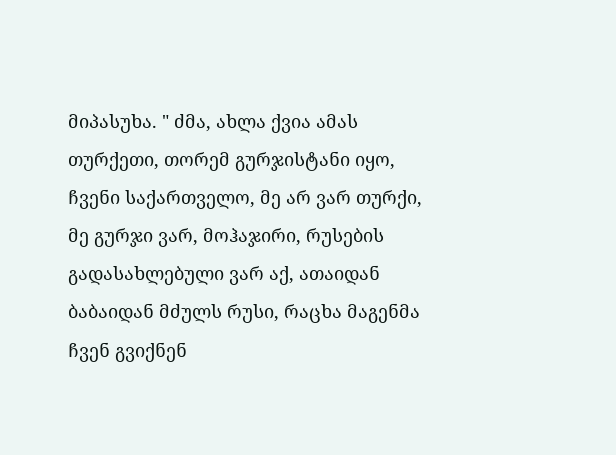მიპასუხა. " ძმა, ახლა ქვია ამას თურქეთი, თორემ გურჯისტანი იყო, ჩვენი საქართველო, მე არ ვარ თურქი, მე გურჯი ვარ, მოჰაჯირი, რუსების გადასახლებული ვარ აქ, ათაიდან ბაბაიდან მძულს რუსი, რაცხა მაგენმა ჩვენ გვიქნენ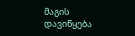მაგის დავიწყება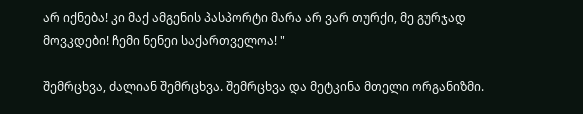არ იქნება! კი მაქ ამგენის პასპორტი მარა არ ვარ თურქი, მე გურჯად მოვკდები! ჩემი ნენეი საქართველოა! "

შემრცხვა, ძალიან შემრცხვა. შემრცხვა და მეტკინა მთელი ორგანიზმი.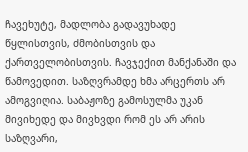ჩავეხუტე, მადლობა გადავუხადე წყლისთვის, ძმობისთვის და ქართველობისთვის. ჩავჯექით მანქანაში და წამოვედით. საზღვრამდე ხმა არცერთს არ ამოგვიღია. საბაჟოზე გამოსულმა უკან მივიხედე და მივხვდი რომ ეს არ არის საზღვარი,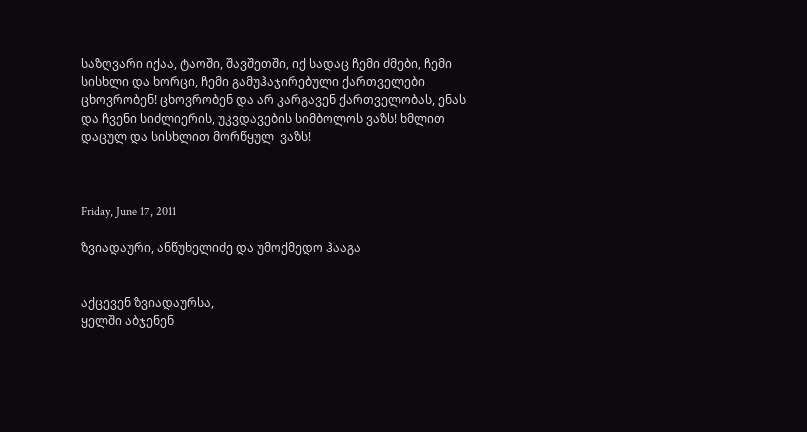საზღვარი იქაა, ტაოში, შავშეთში, იქ სადაც ჩემი ძმები, ჩემი სისხლი და ხორცი, ჩემი გამუჰაჯირებული ქართველები ცხოვრობენ! ცხოვრობენ და არ კარგავენ ქართველობას, ენას და ჩვენი სიძლიერის, უკვდავების სიმბოლოს ვაზს! ხმლით დაცულ და სისხლით მორწყულ  ვაზს!



Friday, June 17, 2011

ზვიადაური, ანწუხელიძე და უმოქმედო ჰააგა


აქცევენ ზვიადაურსა,
ყელში აბჯენენ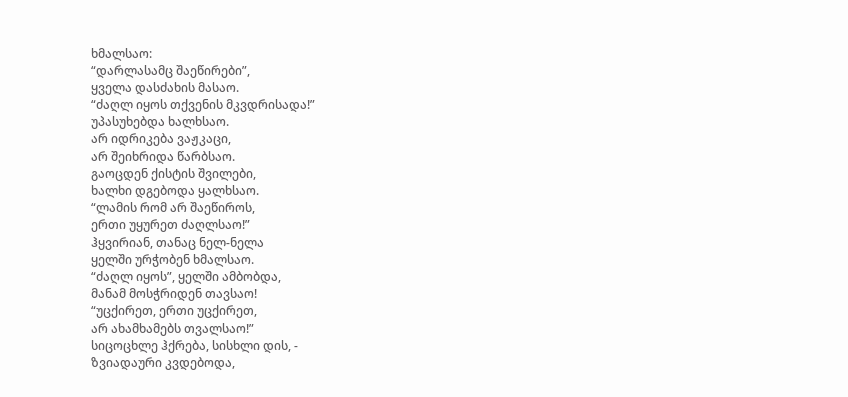ხმალსაო:
“დარლასამც შაეწირები”,
ყველა დასძახის მასაო.
“ძაღლ იყოს თქვენის მკვდრისადა!”
უპასუხებდა ხალხსაო.
არ იდრიკება ვაჟკაცი,
არ შეიხრიდა წარბსაო.
გაოცდენ ქისტის შვილები,
ხალხი დგებოდა ყალხსაო.
“ლამის რომ არ შაეწიროს,
ერთი უყურეთ ძაღლსაო!”
ჰყვირიან, თანაც ნელ-ნელა
ყელში ურჭობენ ხმალსაო.
“ძაღლ იყოს”, ყელში ამბობდა,
მანამ მოსჭრიდენ თავსაო!
“უცქირეთ, ერთი უცქირეთ,
არ ახამხამებს თვალსაო!”
სიცოცხლე ჰქრება, სისხლი დის, -
ზვიადაური კვდებოდა,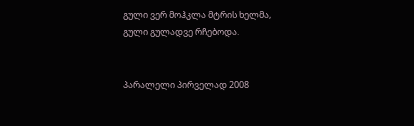გული ვერ მოჰკლა მტრის ხელმა,
გული გულადვე რჩებოდა.


პარალელი პირველად 2008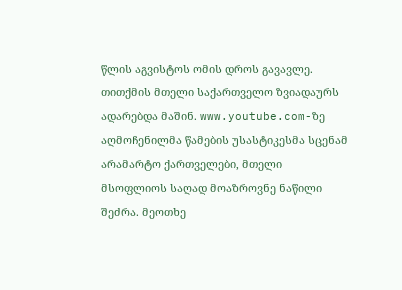წლის აგვისტოს ომის დროს გავავლე. თითქმის მთელი საქართველო ზვიადაურს ადარებდა მაშინ. www.youtube.com-ზე აღმოჩენილმა წამების უსასტიკესმა სცენამ არამარტო ქართველები, მთელი მსოფლიოს საღად მოაზროვნე ნაწილი შეძრა. მეოთხე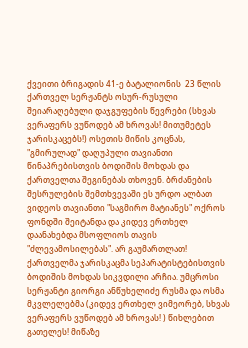ქვეითი ბრიგადის 41-ე ბატალიონის  23 წლის ქართველ სერჟანტს ოსურ-რუსული შეიარაღებული დაჯგუფების წევრები (სხვას ვერაფერს ვუწოდებ ამ ხროვას! მითუმეტეს ჯარისკაცებს!) ოსეთის მიწის კოცნას, "გმირულად" დაღუპული თავიანთი წინაპრებისთვის ბოდიშის მოხდას და ქართველთა შეგინებას თხოვენ. ბრძანების შესრულების შემთხვევაში ეს ურდო ალბათ ვიდეოს თავიანთი "საგმირო მატიანეს" ოქროს ფონდში შეიტანდა და კიდევ ერთხელ დაანახებდა მსოფლიოს თავის "ძლევამოსილებას". არ გაუმართლათ! ქართველმა ჯარისკაცმა სეპარატისტებისთვის ბოდიშის მოხდას სიკვდილი არჩია. უმცროსი სერჟანტი გიორგი ანწუხელიძე რუსმა და ოსმა მკვლელებმა (კიდევ ერთხელ ვიმეორებ, სხვას ვერაფერს ვუწოდებ ამ ხროვას! ) წიხლებით გათელეს! მიწაზე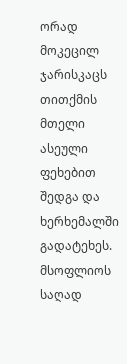ორად მოკეცილ ჯარისკაცს თითქმის მთელი ასეული ფეხებით შედგა და ხერხემალში გადატეხეს. მსოფლიოს საღად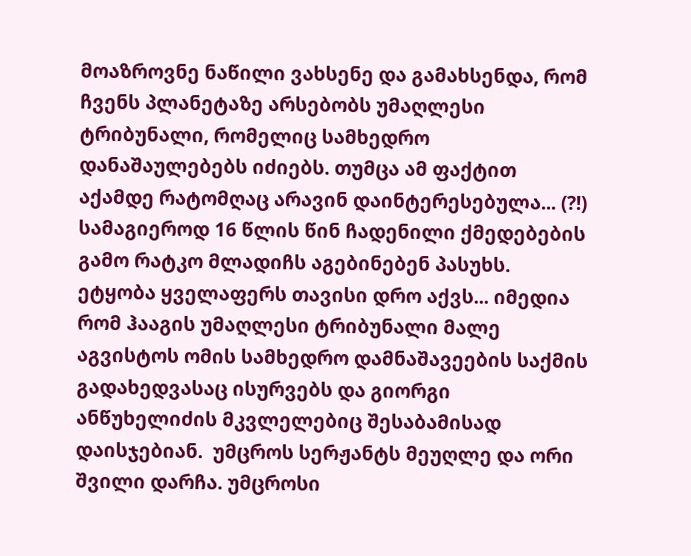მოაზროვნე ნაწილი ვახსენე და გამახსენდა, რომ ჩვენს პლანეტაზე არსებობს უმაღლესი ტრიბუნალი, რომელიც სამხედრო დანაშაულებებს იძიებს. თუმცა ამ ფაქტით აქამდე რატომღაც არავინ დაინტერესებულა... (?!) სამაგიეროდ 16 წლის წინ ჩადენილი ქმედებების გამო რატკო მლადიჩს აგებინებენ პასუხს. ეტყობა ყველაფერს თავისი დრო აქვს... იმედია რომ ჰააგის უმაღლესი ტრიბუნალი მალე აგვისტოს ომის სამხედრო დამნაშავეების საქმის გადახედვასაც ისურვებს და გიორგი ანწუხელიძის მკვლელებიც შესაბამისად დაისჯებიან.  უმცროს სერჟანტს მეუღლე და ორი შვილი დარჩა. უმცროსი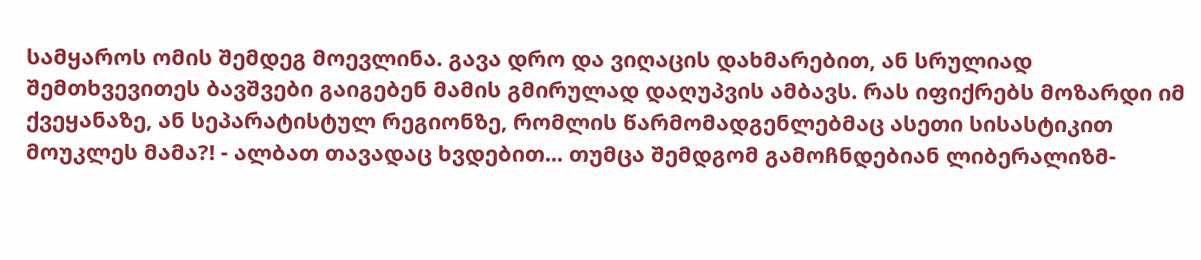სამყაროს ომის შემდეგ მოევლინა. გავა დრო და ვიღაცის დახმარებით, ან სრულიად შემთხვევითეს ბავშვები გაიგებენ მამის გმირულად დაღუპვის ამბავს. რას იფიქრებს მოზარდი იმ ქვეყანაზე, ან სეპარატისტულ რეგიონზე, რომლის წარმომადგენლებმაც ასეთი სისასტიკით მოუკლეს მამა?! - ალბათ თავადაც ხვდებით... თუმცა შემდგომ გამოჩნდებიან ლიბერალიზმ-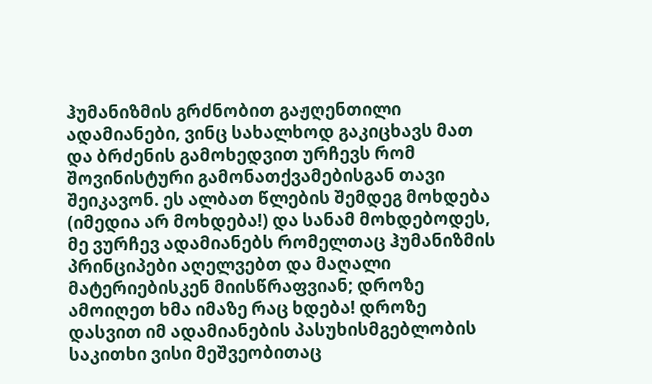ჰუმანიზმის გრძნობით გაჟღენთილი ადამიანები, ვინც სახალხოდ გაკიცხავს მათ და ბრძენის გამოხედვით ურჩევს რომ შოვინისტური გამონათქვამებისგან თავი შეიკავონ. ეს ალბათ წლების შემდეგ მოხდება (იმედია არ მოხდება!) და სანამ მოხდებოდეს, მე ვურჩევ ადამიანებს რომელთაც ჰუმანიზმის პრინციპები აღელვებთ და მაღალი მატერიებისკენ მიისწრაფვიან; დროზე ამოიღეთ ხმა იმაზე რაც ხდება! დროზე დასვით იმ ადამიანების პასუხისმგებლობის საკითხი ვისი მეშვეობითაც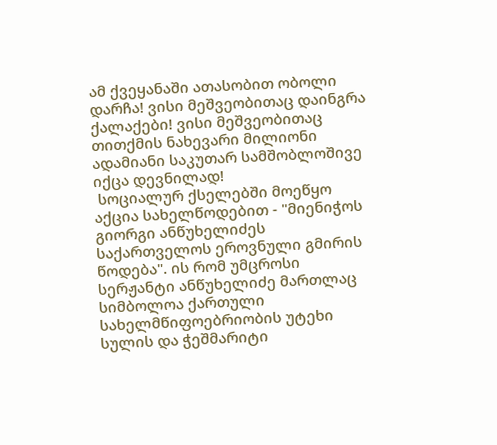ამ ქვეყანაში ათასობით ობოლი დარჩა! ვისი მეშვეობითაც დაინგრა ქალაქები! ვისი მეშვეობითაც თითქმის ნახევარი მილიონი ადამიანი საკუთარ სამშობლოშივე იქცა დევნილად!
 სოციალურ ქსელებში მოეწყო აქცია სახელწოდებით - "მიენიჭოს გიორგი ანწუხელიძეს საქართველოს ეროვნული გმირის წოდება". ის რომ უმცროსი სერჟანტი ანწუხელიძე მართლაც სიმბოლოა ქართული სახელმწიფოებრიობის უტეხი სულის და ჭეშმარიტი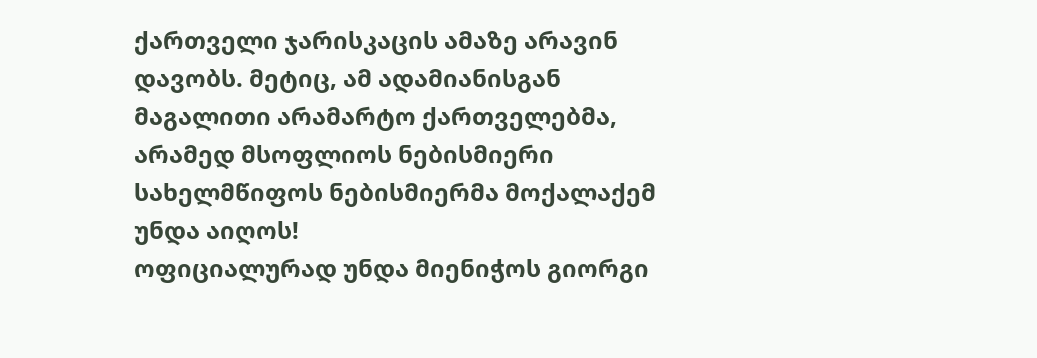ქართველი ჯარისკაცის ამაზე არავინ დავობს. მეტიც, ამ ადამიანისგან მაგალითი არამარტო ქართველებმა, არამედ მსოფლიოს ნებისმიერი სახელმწიფოს ნებისმიერმა მოქალაქემ უნდა აიღოს!
ოფიციალურად უნდა მიენიჭოს გიორგი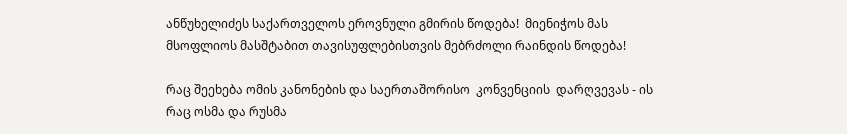ანწუხელიძეს საქართველოს ეროვნული გმირის წოდება!  მიენიჭოს მას მსოფლიოს მასშტაბით თავისუფლებისთვის მებრძოლი რაინდის წოდება!

რაც შეეხება ომის კანონების და საერთაშორისო  კონვენციის  დარღვევას - ის რაც ოსმა და რუსმა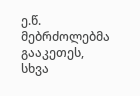ე.წ. მებრძოლებმა გააკეთეს, სხვა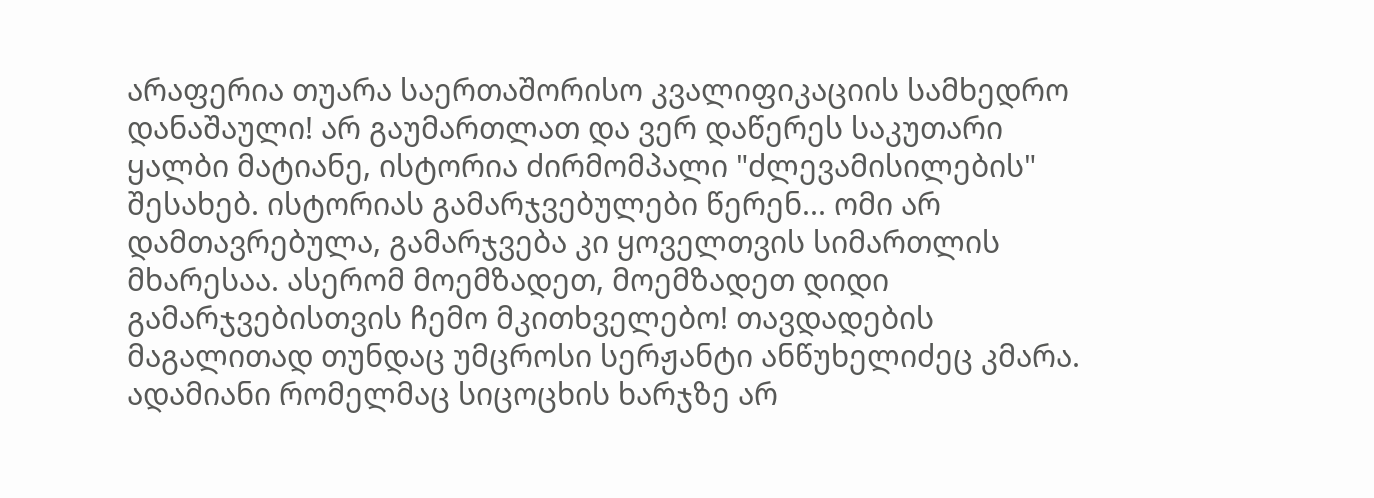არაფერია თუარა საერთაშორისო კვალიფიკაციის სამხედრო დანაშაული! არ გაუმართლათ და ვერ დაწერეს საკუთარი ყალბი მატიანე, ისტორია ძირმომპალი "ძლევამისილების" შესახებ. ისტორიას გამარჯვებულები წერენ... ომი არ დამთავრებულა, გამარჯვება კი ყოველთვის სიმართლის მხარესაა. ასერომ მოემზადეთ, მოემზადეთ დიდი გამარჯვებისთვის ჩემო მკითხველებო! თავდადების მაგალითად თუნდაც უმცროსი სერჟანტი ანწუხელიძეც კმარა. ადამიანი რომელმაც სიცოცხის ხარჯზე არ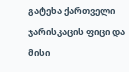გატეხა ქართველი ჯარისკაცის ფიცი და მისი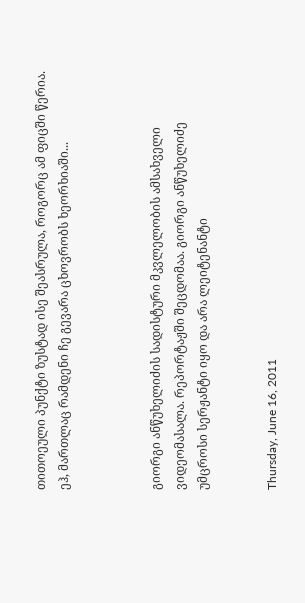თითოეული პუნქტი ზუსტად ისე შეასრულა, როგორც ამ ფიცში წერია. ეჰ, მართლაც რამდენი ჩე გევარა ცხოვრობს ხეორხიაში...



გიორგი ანწუხელიძის სადისტური მკვლელობის ამსახველი ვიდეომასალა. რეპორტაჟში შეცდომაა. გიორგი ანწუხელიძე უმცროსი სერჟანტი იყო და არა ლეიტენანტი


Thursday, June 16, 2011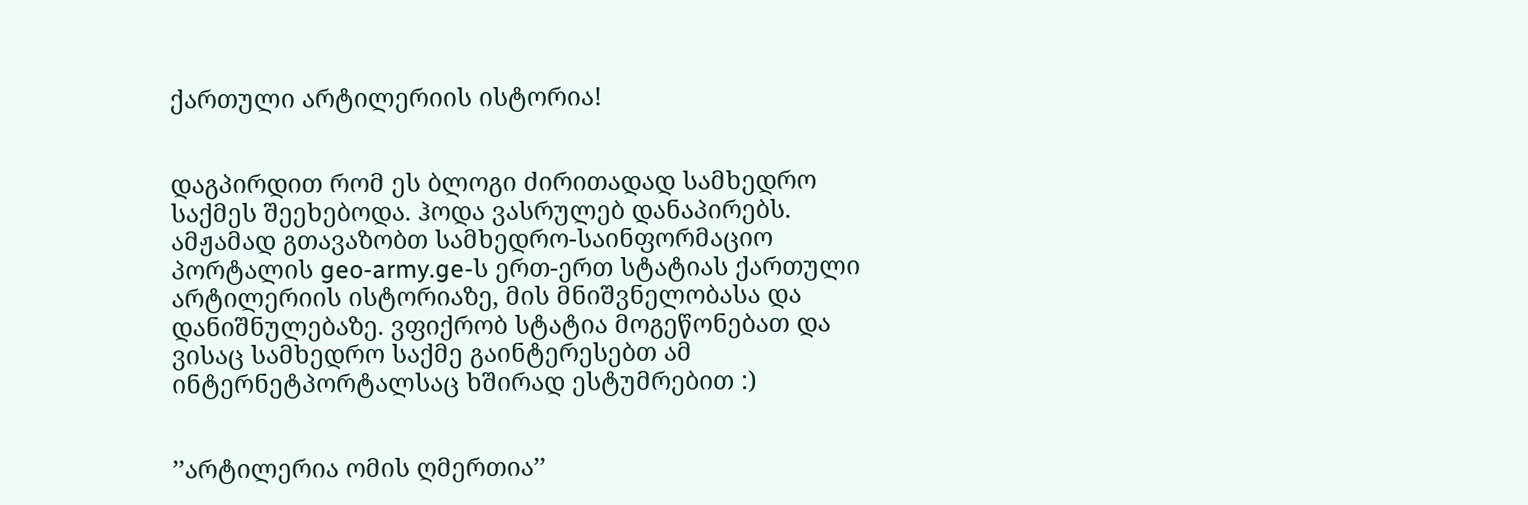ქართული არტილერიის ისტორია!


დაგპირდით რომ ეს ბლოგი ძირითადად სამხედრო საქმეს შეეხებოდა. ჰოდა ვასრულებ დანაპირებს. ამჟამად გთავაზობთ სამხედრო-საინფორმაციო პორტალის geo-army.ge-ს ერთ-ერთ სტატიას ქართული არტილერიის ისტორიაზე, მის მნიშვნელობასა და დანიშნულებაზე. ვფიქრობ სტატია მოგეწონებათ და ვისაც სამხედრო საქმე გაინტერესებთ ამ ინტერნეტპორტალსაც ხშირად ესტუმრებით :)


’’არტილერია ომის ღმერთია’’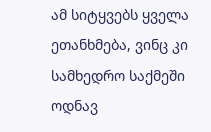ამ სიტყვებს ყველა ეთანხმება, ვინც კი სამხედრო საქმეში ოდნავ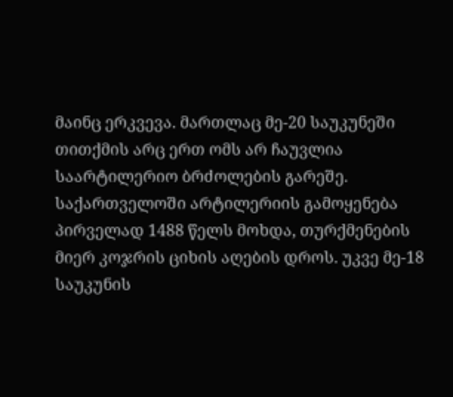მაინც ერკვევა. მართლაც მე-20 საუკუნეში თითქმის არც ერთ ომს არ ჩაუვლია საარტილერიო ბრძოლების გარეშე.  საქართველოში არტილერიის გამოყენება პირველად 1488 წელს მოხდა, თურქმენების მიერ კოჯრის ციხის აღების დროს. უკვე მე-18 საუკუნის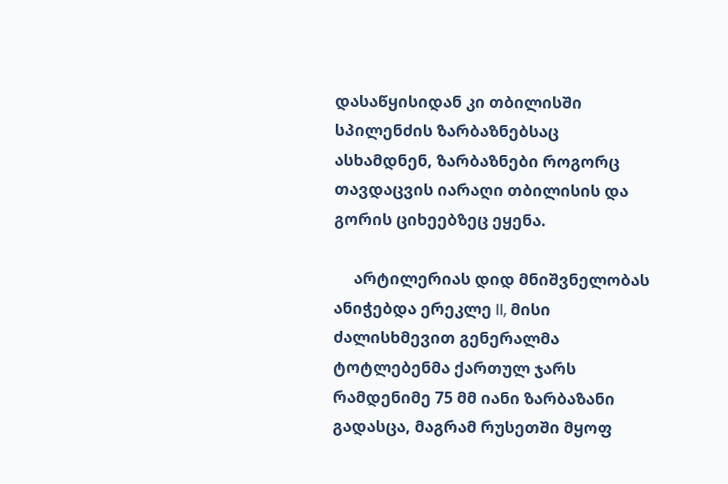დასაწყისიდან კი თბილისში სპილენძის ზარბაზნებსაც ასხამდნენ, ზარბაზნები როგორც თავდაცვის იარაღი თბილისის და გორის ციხეებზეც ეყენა.

     არტილერიას დიდ მნიშვნელობას ანიჭებდა ერეკლე II, მისი ძალისხმევით გენერალმა ტოტლებენმა ქართულ ჯარს რამდენიმე 75 მმ იანი ზარბაზანი გადასცა, მაგრამ რუსეთში მყოფ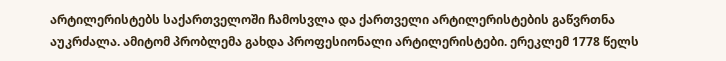არტილერისტებს საქართველოში ჩამოსვლა და ქართველი არტილერისტების გაწვრთნა აუკრძალა. ამიტომ პრობლემა გახდა პროფესიონალი არტილერისტები. ერეკლემ 1778 წელს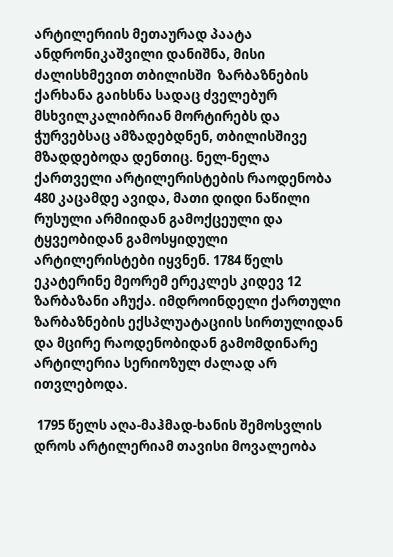არტილერიის მეთაურად პაატა ანდრონიკაშვილი დანიშნა, მისი ძალისხმევით თბილისში  ზარბაზნების ქარხანა გაიხსნა სადაც ძველებურ მსხვილკალიბრიან მორტირებს და ჭურვებსაც ამზადებდნენ, თბილისშივე მზადდებოდა დენთიც. ნელ-ნელა ქართველი არტილერისტების რაოდენობა 480 კაცამდე ავიდა, მათი დიდი ნაწილი რუსული არმიიდან გამოქცეული და ტყვეობიდან გამოსყიდული არტილერისტები იყვნენ. 1784 წელს ეკატერინე მეორემ ერეკლეს კიდევ 12 ზარბაზანი აჩუქა. იმდროინდელი ქართული ზარბაზნების ექსპლუატაციის სირთულიდან და მცირე რაოდენობიდან გამომდინარე არტილერია სერიოზულ ძალად არ ითვლებოდა.

 1795 წელს აღა-მაჰმად-ხანის შემოსვლის დროს არტილერიამ თავისი მოვალეობა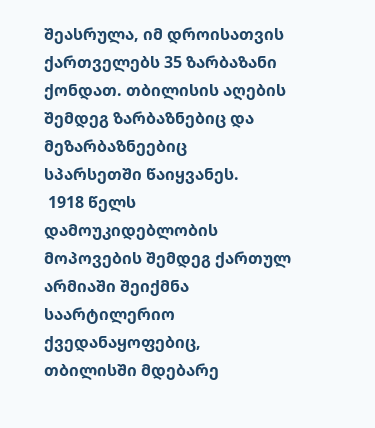შეასრულა, იმ დროისათვის  ქართველებს 35 ზარბაზანი ქონდათ. თბილისის აღების შემდეგ ზარბაზნებიც და მეზარბაზნეებიც  სპარსეთში წაიყვანეს.
 1918 წელს დამოუკიდებლობის მოპოვების შემდეგ ქართულ არმიაში შეიქმნა საარტილერიო ქვედანაყოფებიც, თბილისში მდებარე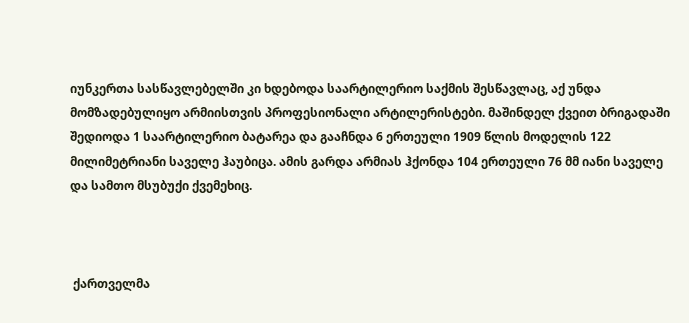იუნკერთა სასწავლებელში კი ხდებოდა საარტილერიო საქმის შესწავლაც, აქ უნდა მომზადებულიყო არმიისთვის პროფესიონალი არტილერისტები. მაშინდელ ქვეით ბრიგადაში შედიოდა 1 საარტილერიო ბატარეა და გააჩნდა 6 ერთეული 1909 წლის მოდელის 122 მილიმეტრიანი საველე ჰაუბიცა. ამის გარდა არმიას ჰქონდა 104 ერთეული 76 მმ იანი საველე და სამთო მსუბუქი ქვემეხიც.



 ქართველმა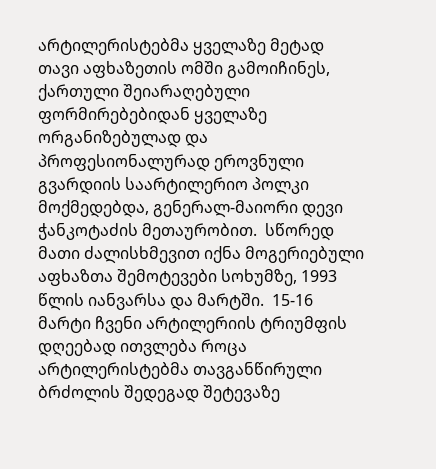არტილერისტებმა ყველაზე მეტად თავი აფხაზეთის ომში გამოიჩინეს,   ქართული შეიარაღებული ფორმირებებიდან ყველაზე ორგანიზებულად და პროფესიონალურად ეროვნული გვარდიის საარტილერიო პოლკი მოქმედებდა, გენერალ-მაიორი დევი ჭანკოტაძის მეთაურობით.  სწორედ მათი ძალისხმევით იქნა მოგერიებული აფხაზთა შემოტევები სოხუმზე, 1993 წლის იანვარსა და მარტში.  15-16 მარტი ჩვენი არტილერიის ტრიუმფის დღეებად ითვლება როცა არტილერისტებმა თავგანწირული ბრძოლის შედეგად შეტევაზე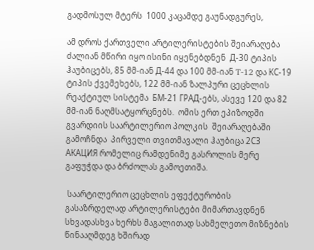გადმოსულ მტერს  1000 კაცამდე გაუნადგურეს,

ამ დროს ქართველი არტილერისტების შეიარაღება ძალიან მწირი იყო ისინი იყენებდნენ  Д-30 ტიპის ჰაუბიცებს, 85 მმ-იან Д-44 და 100 მმ-იან T-12 და КС-19 ტიპის ქვემეხებს, 122 მმ-იან ზალპური ცეცხლის რეაქტიულ სისტემა  БМ-21 ГРАД-ებს, ასევე 120 და 82 მმ-იან ნაღმსატყორცნებს.  ომის ერთ ეპიზოდში გვარდიის საარტილერიო პოლკის  შეიარაღებაში გამოჩნდა  პირველი თვითმავალი ჰაუბიცა 2С3 АКАЦИЯ რომელიც რამდენიმე გასროლის მერე გაფუჭდა და ბრძოლას გამოეთიშა.

 საარტილერიო ცეცხლის ეფექტურობის გასაზრდელად არტილერისტები მიმართავდნენ სხვადასხვა ხერხს მაგალითად სახმელეთო მიზნების წინააღმდეგ ხშირად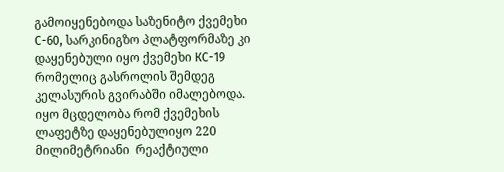გამოიყენებოდა საზენიტო ქვემეხი С-60, სარკინიგზო პლატფორმაზე კი დაყენებული იყო ქვემეხი КС-19 რომელიც გასროლის შემდეგ კელასურის გვირაბში იმალებოდა.  იყო მცდელობა რომ ქვემეხის ლაფეტზე დაყენებულიყო 220 მილიმეტრიანი  რეაქტიული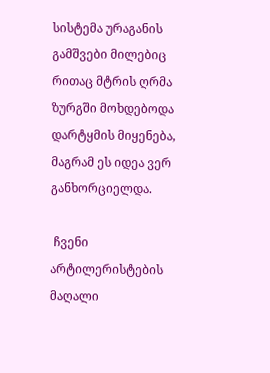სისტემა ურაგანის გამშვები მილებიც რითაც მტრის ღრმა ზურგში მოხდებოდა დარტყმის მიყენება, მაგრამ ეს იდეა ვერ განხორციელდა.

 ჩვენი არტილერისტების მაღალი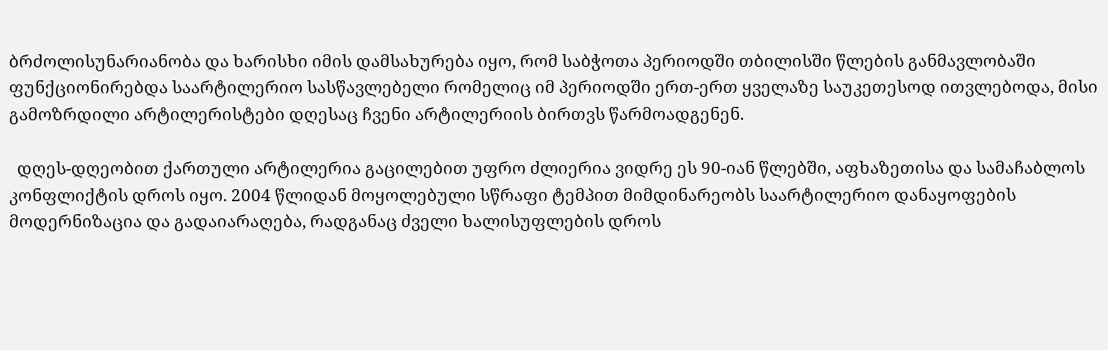ბრძოლისუნარიანობა და ხარისხი იმის დამსახურება იყო, რომ საბჭოთა პერიოდში თბილისში წლების განმავლობაში ფუნქციონირებდა საარტილერიო სასწავლებელი რომელიც იმ პერიოდში ერთ-ერთ ყველაზე საუკეთესოდ ითვლებოდა, მისი გამოზრდილი არტილერისტები დღესაც ჩვენი არტილერიის ბირთვს წარმოადგენენ.

  დღეს-დღეობით ქართული არტილერია გაცილებით უფრო ძლიერია ვიდრე ეს 90-იან წლებში, აფხაზეთისა და სამაჩაბლოს კონფლიქტის დროს იყო. 2004 წლიდან მოყოლებული სწრაფი ტემპით მიმდინარეობს საარტილერიო დანაყოფების მოდერნიზაცია და გადაიარაღება, რადგანაც ძველი ხალისუფლების დროს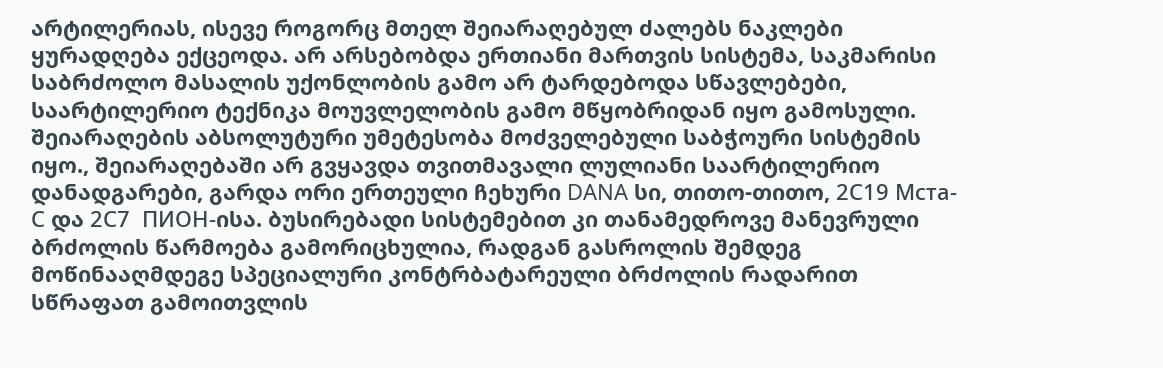არტილერიას, ისევე როგორც მთელ შეიარაღებულ ძალებს ნაკლები ყურადღება ექცეოდა. არ არსებობდა ერთიანი მართვის სისტემა, საკმარისი საბრძოლო მასალის უქონლობის გამო არ ტარდებოდა სწავლებები, საარტილერიო ტექნიკა მოუვლელობის გამო მწყობრიდან იყო გამოსული. შეიარაღების აბსოლუტური უმეტესობა მოძველებული საბჭოური სისტემის იყო., შეიარაღებაში არ გვყავდა თვითმავალი ლულიანი საარტილერიო დანადგარები, გარდა ორი ერთეული ჩეხური DANA სი, თითო-თითო, 2С19 Мста-С და 2С7  ПИОН-ისა. ბუსირებადი სისტემებით კი თანამედროვე მანევრული ბრძოლის წარმოება გამორიცხულია, რადგან გასროლის შემდეგ მოწინააღმდეგე სპეციალური კონტრბატარეული ბრძოლის რადარით სწრაფათ გამოითვლის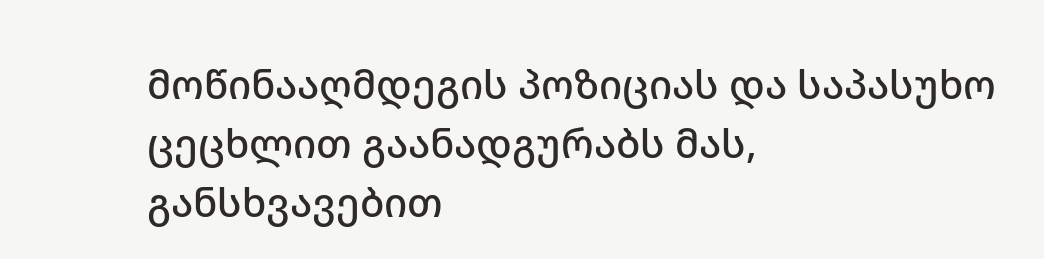მოწინააღმდეგის პოზიციას და საპასუხო ცეცხლით გაანადგურაბს მას, განსხვავებით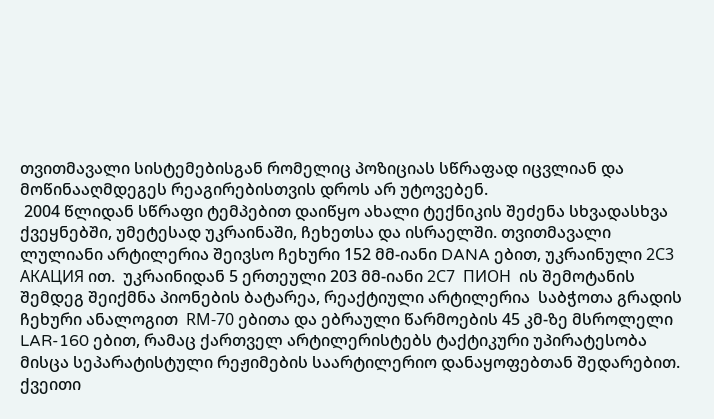თვითმავალი სისტემებისგან რომელიც პოზიციას სწრაფად იცვლიან და მოწინააღმდეგეს რეაგირებისთვის დროს არ უტოვებენ.
 2004 წლიდან სწრაფი ტემპებით დაიწყო ახალი ტექნიკის შეძენა სხვადასხვა ქვეყნებში, უმეტესად უკრაინაში, ჩეხეთსა და ისრაელში. თვითმავალი ლულიანი არტილერია შეივსო ჩეხური 152 მმ-იანი DANA ებით, უკრაინული 2С3 АКАЦИЯ ით.  უკრაინიდან 5 ერთეული 203 მმ-იანი 2С7  ПИОН  ის შემოტანის შემდეგ შეიქმნა პიონების ბატარეა, რეაქტიული არტილერია  საბჭოთა გრადის ჩეხური ანალოგით  RМ-70 ებითა და ებრაული წარმოების 45 კმ-ზე მსროლელი LAR-160 ებით, რამაც ქართველ არტილერისტებს ტაქტიკური უპირატესობა მისცა სეპარატისტული რეჟიმების საარტილერიო დანაყოფებთან შედარებით. ქვეითი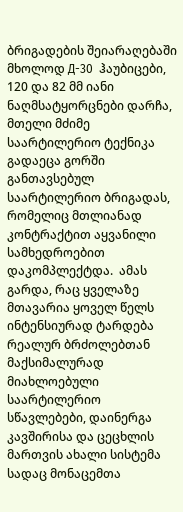ბრიგადების შეიარაღებაში მხოლოდ Д-30  ჰაუბიცები, 120 და 82 მმ იანი ნაღმსატყორცნები დარჩა, მთელი მძიმე საარტილერიო ტექნიკა  გადაეცა გორში განთავსებულ საარტილერიო ბრიგადას, რომელიც მთლიანად კონტრაქტით აყვანილი სამხედროებით დაკომპლექტდა.  ამას გარდა, რაც ყველაზე მთავარია ყოველ წელს ინტენსიურად ტარდება რეალურ ბრძოლებთან მაქსიმალურად მიახლოებული საარტილერიო სწავლებები, დაინერგა კავშირისა და ცეცხლის მართვის ახალი სისტემა სადაც მონაცემთა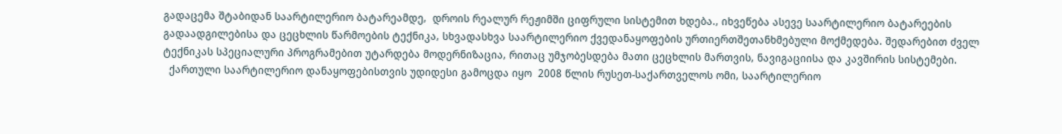გადაცემა შტაბიდან საარტილერიო ბატარეამდე,  დროის რეალურ რეჟიმში ციფრული სისტემით ხდება., იხვეწება ასევე საარტილერიო ბატარეების გადაადგილებისა და ცეცხლის წარმოების ტექნიკა, სხვადასხვა საარტილერიო ქვედანაყოფების ურთიერთშეთანხმებული მოქმედება. შედარებით ძველ ტექნიკას სპეციალური პროგრამებით უტარდება მოდერნიზაცია, რითაც უმჯობესდება მათი ცეცხლის მართვის, ნავიგაციისა და კავშირის სისტემები.
  ქართული საარტილერიო დანაყოფებისთვის უდიდესი გამოცდა იყო  2008 წლის რუსეთ-საქართველოს ომი, საარტილერიო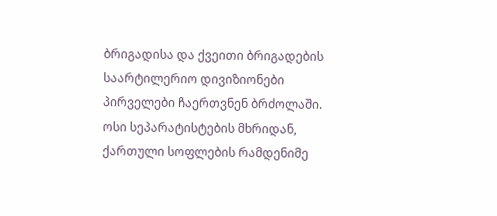ბრიგადისა და ქვეითი ბრიგადების საარტილერიო დივიზიონები პირველები ჩაერთვნენ ბრძოლაში. ოსი სეპარატისტების მხრიდან, ქართული სოფლების რამდენიმე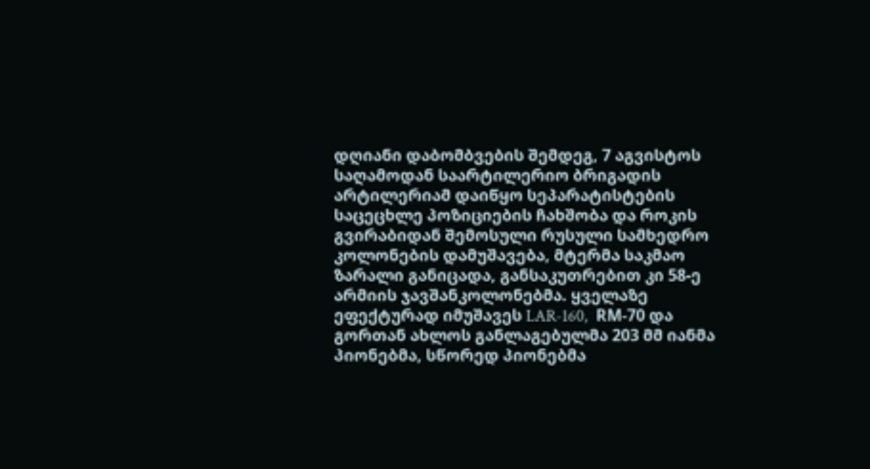დღიანი დაბომბვების შემდეგ, 7 აგვისტოს საღამოდან საარტილერიო ბრიგადის არტილერიამ დაიწყო სეპარატისტების საცეცხლე პოზიციების ჩახშობა და როკის გვირაბიდან შემოსული რუსული სამხედრო კოლონების დამუშავება, მტერმა საკმაო ზარალი განიცადა, განსაკუთრებით კი 58-ე არმიის ჯავშანკოლონებმა. ყველაზე  ეფექტურად იმუშავეს LAR-160,  RМ-70 და გორთან ახლოს განლაგებულმა 203 მმ იანმა პიონებმა, სწორედ პიონებმა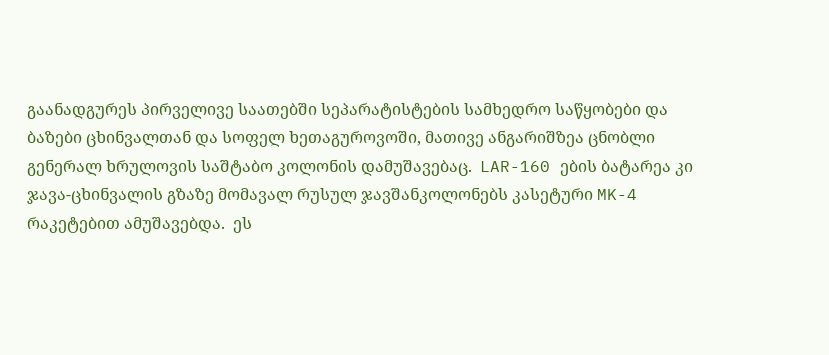გაანადგურეს პირველივე საათებში სეპარატისტების სამხედრო საწყობები და ბაზები ცხინვალთან და სოფელ ხეთაგუროვოში, მათივე ანგარიშზეა ცნობლი გენერალ ხრულოვის საშტაბო კოლონის დამუშავებაც.  LAR-160 ების ბატარეა კი ჯავა-ცხინვალის გზაზე მომავალ რუსულ ჯავშანკოლონებს კასეტური MK-4 რაკეტებით ამუშავებდა.  ეს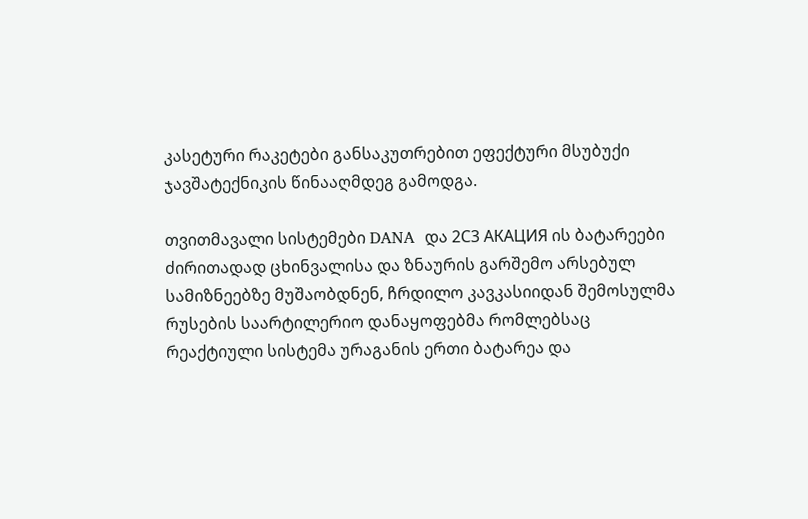კასეტური რაკეტები განსაკუთრებით ეფექტური მსუბუქი ჯავშატექნიკის წინააღმდეგ გამოდგა.

თვითმავალი სისტემები DANA  და 2С3 АКАЦИЯ ის ბატარეები ძირითადად ცხინვალისა და ზნაურის გარშემო არსებულ სამიზნეებზე მუშაობდნენ, ჩრდილო კავკასიიდან შემოსულმა რუსების საარტილერიო დანაყოფებმა რომლებსაც რეაქტიული სისტემა ურაგანის ერთი ბატარეა და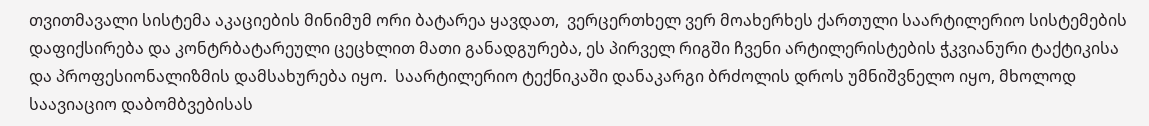თვითმავალი სისტემა აკაციების მინიმუმ ორი ბატარეა ყავდათ,  ვერცერთხელ ვერ მოახერხეს ქართული საარტილერიო სისტემების დაფიქსირება და კონტრბატარეული ცეცხლით მათი განადგურება, ეს პირველ რიგში ჩვენი არტილერისტების ჭკვიანური ტაქტიკისა და პროფესიონალიზმის დამსახურება იყო.  საარტილერიო ტექნიკაში დანაკარგი ბრძოლის დროს უმნიშვნელო იყო, მხოლოდ საავიაციო დაბომბვებისას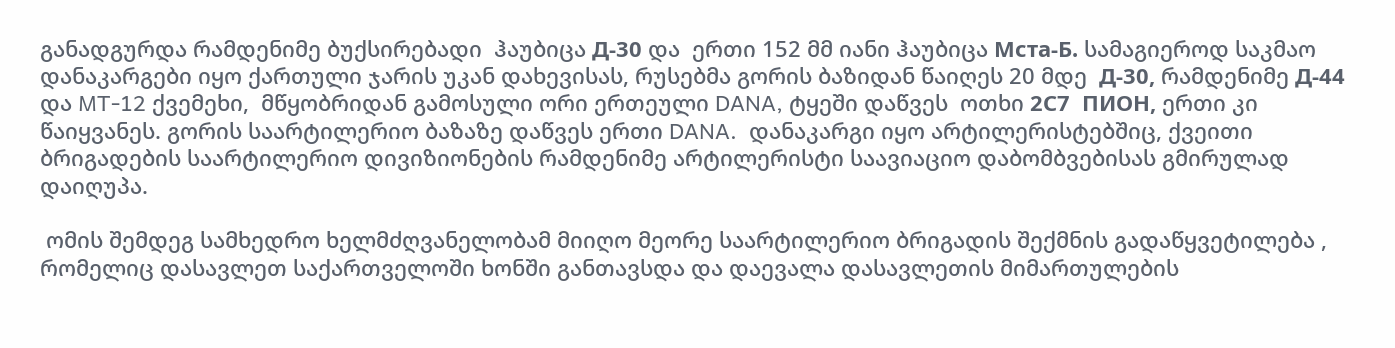განადგურდა რამდენიმე ბუქსირებადი  ჰაუბიცა Д-30 და  ერთი 152 მმ იანი ჰაუბიცა Мста-Б. სამაგიეროდ საკმაო დანაკარგები იყო ქართული ჯარის უკან დახევისას, რუსებმა გორის ბაზიდან წაიღეს 20 მდე  Д-30, რამდენიმე Д-44 და MT-12 ქვემეხი,  მწყობრიდან გამოსული ორი ერთეული DANA, ტყეში დაწვეს  ოთხი 2С7  ПИОН, ერთი კი წაიყვანეს. გორის საარტილერიო ბაზაზე დაწვეს ერთი DANA.  დანაკარგი იყო არტილერისტებშიც, ქვეითი ბრიგადების საარტილერიო დივიზიონების რამდენიმე არტილერისტი საავიაციო დაბომბვებისას გმირულად დაიღუპა.

 ომის შემდეგ სამხედრო ხელმძღვანელობამ მიიღო მეორე საარტილერიო ბრიგადის შექმნის გადაწყვეტილება , რომელიც დასავლეთ საქართველოში ხონში განთავსდა და დაევალა დასავლეთის მიმართულების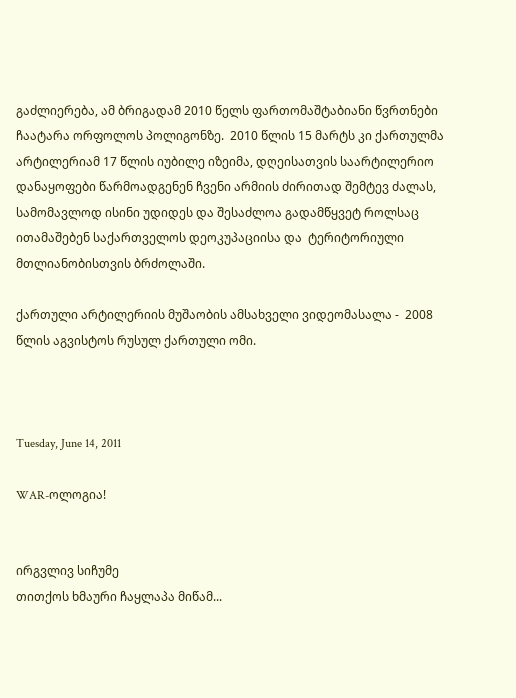გაძლიერება, ამ ბრიგადამ 2010 წელს ფართომაშტაბიანი წვრთნები ჩაატარა ორფოლოს პოლიგონზე.  2010 წლის 15 მარტს კი ქართულმა არტილერიამ 17 წლის იუბილე იზეიმა, დღეისათვის საარტილერიო დანაყოფები წარმოადგენენ ჩვენი არმიის ძირითად შემტევ ძალას, სამომავლოდ ისინი უდიდეს და შესაძლოა გადამწყვეტ როლსაც ითამაშებენ საქართველოს დეოკუპაციისა და  ტერიტორიული მთლიანობისთვის ბრძოლაში.

ქართული არტილერიის მუშაობის ამსახველი ვიდეომასალა -  2008 წლის აგვისტოს რუსულ ქართული ომი.



Tuesday, June 14, 2011

WAR-ოლოგია!


ირგვლივ სიჩუმე
თითქოს ხმაური ჩაყლაპა მიწამ...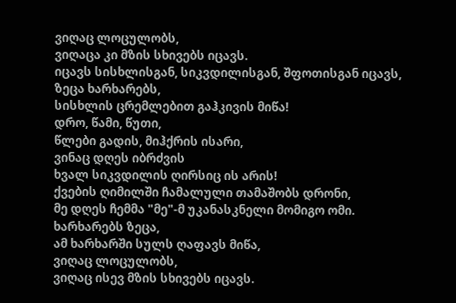ვიღაც ლოცულობს,
ვიღაცა კი მზის სხივებს იცავს.
იცავს სისხლისგან, სიკვდილისგან, შფოთისგან იცავს,
ზეცა ხარხარებს,
სისხლის ცრემლებით გაჰკივის მიწა!
დრო, წამი, წუთი,
წლები გადის, მიჰქრის ისარი,
ვინაც დღეს იბრძვის
ხვალ სიკვდილის ღირსიც ის არის!
ქვების ღიმილში ჩამალული თამაშობს დრონი,
მე დღეს ჩემმა "მე"-მ უკანასკნელი მომიგო ომი.
ხარხარებს ზეცა,
ამ ხარხარში სულს ღაფავს მიწა,
ვიღაც ლოცულობს,
ვიღაც ისევ მზის სხივებს იცავს.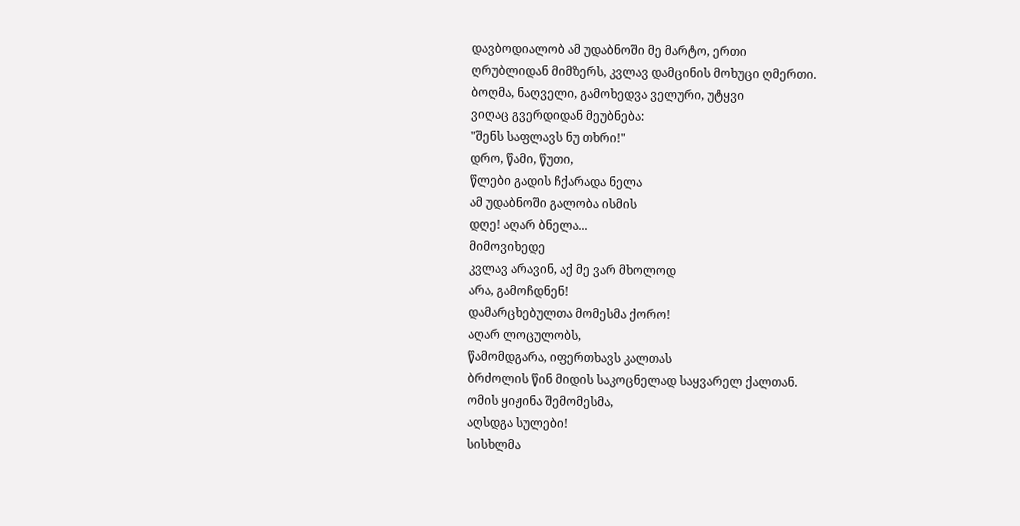დავბოდიალობ ამ უდაბნოში მე მარტო, ერთი
ღრუბლიდან მიმზერს, კვლავ დამცინის მოხუცი ღმერთი.
ბოღმა, ნაღველი, გამოხედვა ველური, უტყვი
ვიღაც გვერდიდან მეუბნება:
"შენს საფლავს ნუ თხრი!"
დრო, წამი, წუთი,
წლები გადის ჩქარადა ნელა
ამ უდაბნოში გალობა ისმის
დღე! აღარ ბნელა...
მიმოვიხედე
კვლავ არავინ, აქ მე ვარ მხოლოდ
არა, გამოჩდნენ!
დამარცხებულთა მომესმა ქორო!
აღარ ლოცულობს,
წამომდგარა, იფერთხავს კალთას
ბრძოლის წინ მიდის საკოცნელად საყვარელ ქალთან.
ომის ყიჟინა შემომესმა,
აღსდგა სულები!
სისხლმა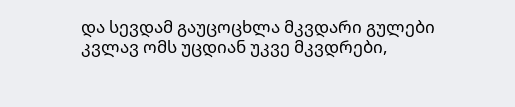და სევდამ გაუცოცხლა მკვდარი გულები
კვლავ ომს უცდიან უკვე მკვდრები,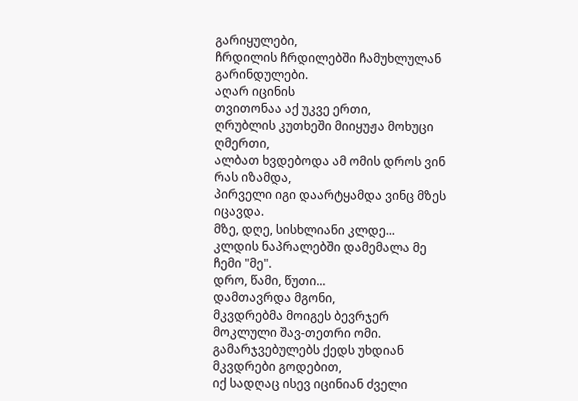გარიყულები,
ჩრდილის ჩრდილებში ჩამუხლულან გარინდულები.
აღარ იცინის
თვითონაა აქ უკვე ერთი,
ღრუბლის კუთხეში მიიყუჟა მოხუცი ღმერთი,
ალბათ ხვდებოდა ამ ომის დროს ვინ რას იზამდა,
პირველი იგი დაარტყამდა ვინც მზეს იცავდა.
მზე, დღე, სისხლიანი კლდე...
კლდის ნაპრალებში დამემალა მე ჩემი "მე".
დრო, წამი, წუთი...
დამთავრდა მგონი,
მკვდრებმა მოიგეს ბევრჯერ მოკლული შავ-თეთრი ომი.
გამარჯვებულებს ქედს უხდიან მკვდრები გოდებით,
იქ სადღაც ისევ იცინიან ძველი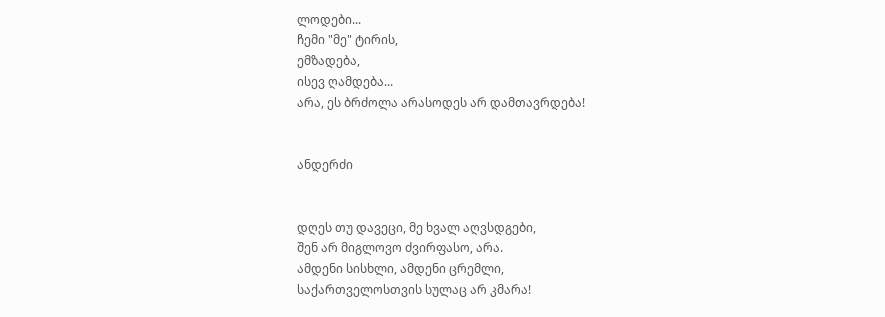ლოდები...
ჩემი "მე" ტირის,
ემზადება,
ისევ ღამდება...
არა, ეს ბრძოლა არასოდეს არ დამთავრდება!


ანდერძი


დღეს თუ დავეცი, მე ხვალ აღვსდგები,
შენ არ მიგლოვო ძვირფასო, არა.
ამდენი სისხლი, ამდენი ცრემლი,
საქართველოსთვის სულაც არ კმარა!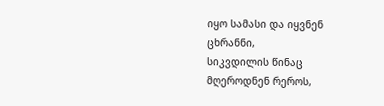იყო სამასი და იყვნენ ცხრანნი,
სიკვდილის წინაც მღეროდნენ რეროს,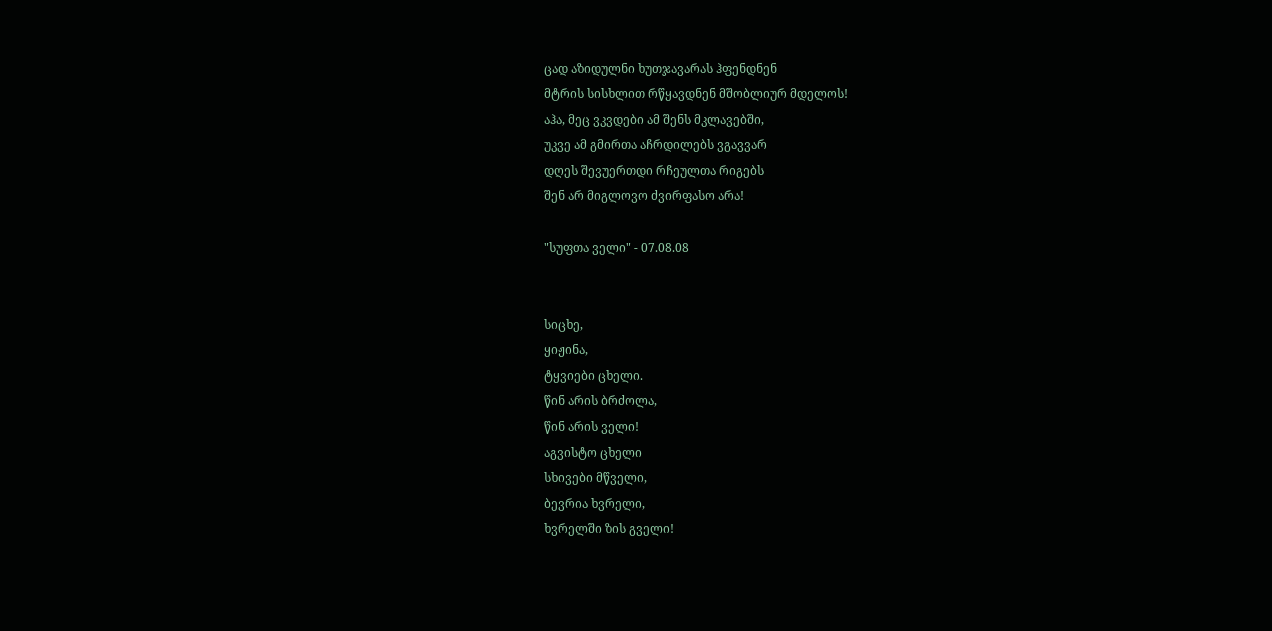ცად აზიდულნი ხუთჯავარას ჰფენდნენ
მტრის სისხლით რწყავდნენ მშობლიურ მდელოს!
აჰა, მეც ვკვდები ამ შენს მკლავებში,
უკვე ამ გმირთა აჩრდილებს ვგავვარ
დღეს შევუერთდი რჩეულთა რიგებს
შენ არ მიგლოვო ძვირფასო არა!

"სუფთა ველი" - 07.08.08


სიცხე,
ყიჟინა,
ტყვიები ცხელი.
წინ არის ბრძოლა,
წინ არის ველი!
აგვისტო ცხელი
სხივები მწველი,
ბევრია ხვრელი,
ხვრელში ზის გველი!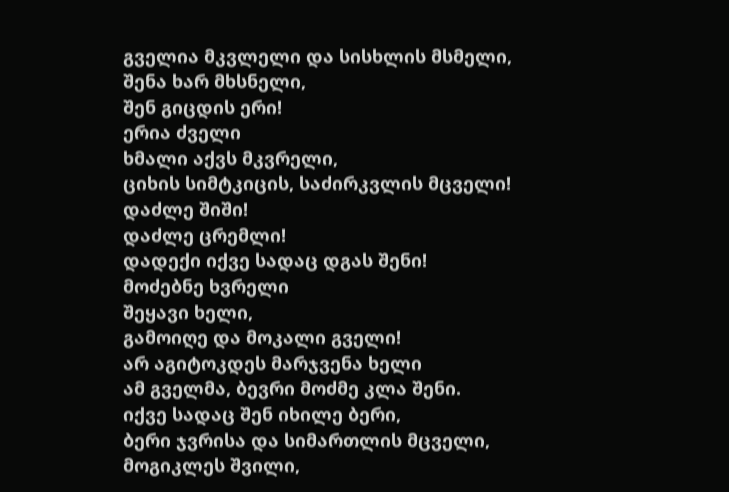გველია მკვლელი და სისხლის მსმელი,
შენა ხარ მხსნელი,
შენ გიცდის ერი!
ერია ძველი
ხმალი აქვს მკვრელი,
ციხის სიმტკიცის, საძირკვლის მცველი!
დაძლე შიში!
დაძლე ცრემლი!
დადექი იქვე სადაც დგას შენი!
მოძებნე ხვრელი
შეყავი ხელი,
გამოიღე და მოკალი გველი!
არ აგიტოკდეს მარჯვენა ხელი
ამ გველმა, ბევრი მოძმე კლა შენი.
იქვე სადაც შენ იხილე ბერი,
ბერი ჯვრისა და სიმართლის მცველი,
მოგიკლეს შვილი,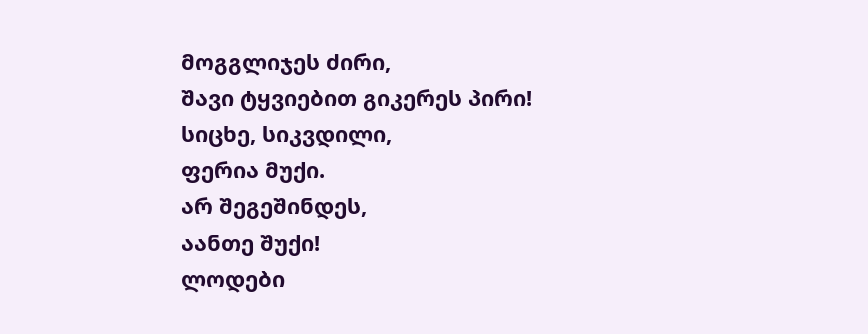მოგგლიჯეს ძირი,
შავი ტყვიებით გიკერეს პირი!
სიცხე, სიკვდილი,
ფერია მუქი.
არ შეგეშინდეს,
აანთე შუქი!
ლოდები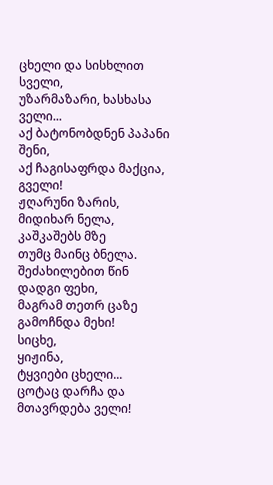ცხელი და სისხლით სველი,
უზარმაზარი, ხასხასა ველი...
აქ ბატონობდნენ პაპანი შენი,
აქ ჩაგისაფრდა მაქცია, გველი!
ჟღარუნი ზარის,
მიდიხარ ნელა,
კაშკაშებს მზე
თუმც მაინც ბნელა.
შეძახილებით წინ დადგი ფეხი,
მაგრამ თეთრ ცაზე გამოჩნდა მეხი!
სიცხე,
ყიჟინა,
ტყვიები ცხელი...
ცოტაც დარჩა და მთავრდება ველი!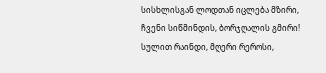სისხლისგან ლოდთან იცლება მზირი,
ჩვენი სიწმინდის, ბორჯღალის გმირი!
სულით რაინდი, მღერი რეროსი,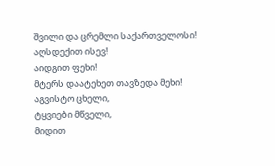შვილი და ცრემლი საქართველოსი!
აღსდექით ისევ!
აიდგით ფეხი!
მტერს დაატეხეთ თავზედა მეხი!
აგვისტო ცხელი,
ტყვიები მწველი,
მიდით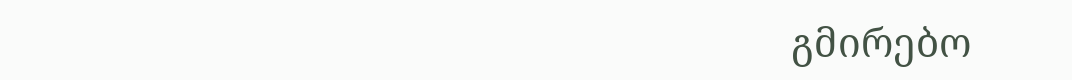გმირებო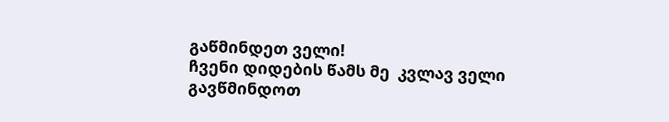გაწმინდეთ ველი!
ჩვენი დიდების წამს მე  კვლავ ველი
გავწმინდოთ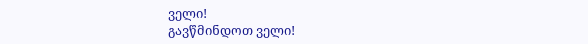ველი!
გავწმინდოთ ველი!